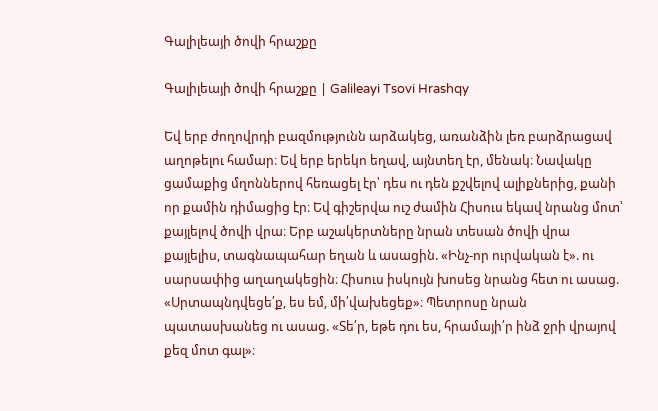Գալիլեայի ծովի հրաշքը

Գալիլեայի ծովի հրաշքը | Galileayi Tsovi Hrashqy

Եվ երբ ժողովրդի բազմությունն արձակեց, առանձին լեռ բարձրացավ աղոթելու համար։ Եվ երբ երեկո եղավ, այնտեղ էր, մենակ։ Նավակը ցամաքից մղոններով հեռացել էր՝ դես ու դեն քշվելով ալիքներից, քանի որ քամին դիմացից էր։ Եվ գիշերվա ուշ ժամին Հիսուս եկավ նրանց մոտ՝ քայլելով ծովի վրա։ Երբ աշակերտները նրան տեսան ծովի վրա քայլելիս, տագնապահար եղան և ասացին. «Ինչ-որ ուրվական է». ու սարսափից աղաղակեցին։ Հիսուս իսկույն խոսեց նրանց հետ ու ասաց. «Սրտապնդվեցե՛ք, ես եմ, մի՛վախեցեք»։ Պետրոսը նրան պատասխանեց ու ասաց. «Տե՛ր, եթե դու ես, հրամայի՛ր ինձ ջրի վրայով քեզ մոտ գալ»։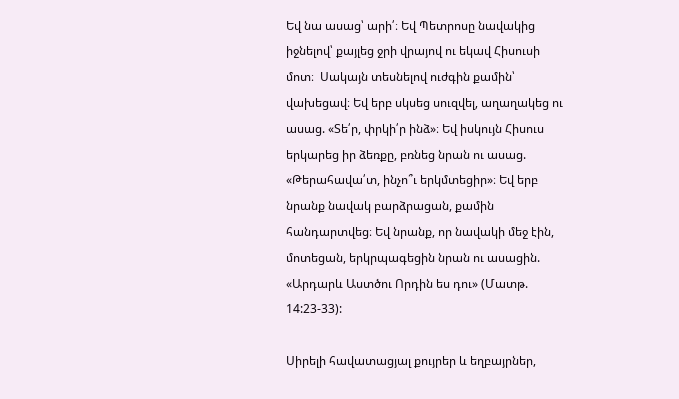Եվ նա ասաց՝ արի՛։ Եվ Պետրոսը նավակից իջնելով՝ քայլեց ջրի վրայով ու եկավ Հիսուսի մոտ։  Սակայն տեսնելով ուժգին քամին՝ վախեցավ։ Եվ երբ սկսեց սուզվել, աղաղակեց ու ասաց. «Տե՛ր, փրկի՛ր ինձ»։ Եվ իսկույն Հիսուս երկարեց իր ձեռքը, բռնեց նրան ու ասաց. «Թերահավա՛տ, ինչո՞ւ երկմտեցիր»։ Եվ երբ նրանք նավակ բարձրացան, քամին հանդարտվեց։ Եվ նրանք, որ նավակի մեջ էին, մոտեցան, երկրպագեցին նրան ու ասացին. «Արդարև Աստծու Որդին ես դու» (Մատթ. 14:23-33):

Սիրելի հավատացյալ քույրեր և եղբայրներ,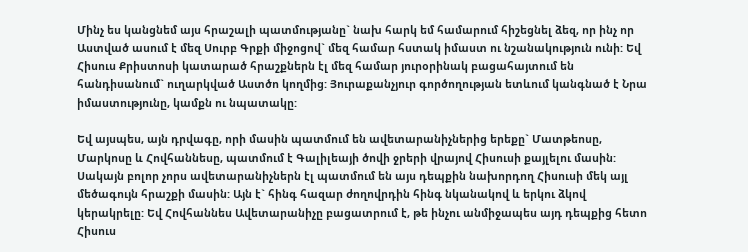Մինչ ես կանցնեմ այս հրաշալի պատմությանը` նախ հարկ եմ համարում հիշեցնել ձեզ, որ ինչ որ Աստված ասում է մեզ Սուրբ Գրքի միջոցով` մեզ համար հստակ իմաստ ու նշանակություն ունի: Եվ Հիսուս Քրիստոսի կատարած հրաշքներն էլ մեզ համար յուրօրինակ բացահայտում են հանդիսանում` ուղարկված Աստծո կողմից: Յուրաքանչյուր գործողության ետևում կանգնած է Նրա իմաստությունը, կամքն ու նպատակը:

Եվ այսպես, այն դրվագը, որի մասին պատմում են ավետարանիչներից երեքը` Մատթեոսը, Մարկոսը և Հովհաննեսը, պատմում է Գալիլեայի ծովի ջրերի վրայով Հիսուսի քայլելու մասին: Սակայն բոլոր չորս ավետարանիչներն էլ պատմում են այս դեպքին նախորդող Հիսուսի մեկ այլ մեծագույն հրաշքի մասին: Այն է` հինգ հազար ժողովրդին հինգ նկանակով և երկու ձկով կերակրելը: Եվ Հովհաննես Ավետարանիչը բացատրում է, թե ինչու անմիջապես այդ դեպքից հետո Հիսուս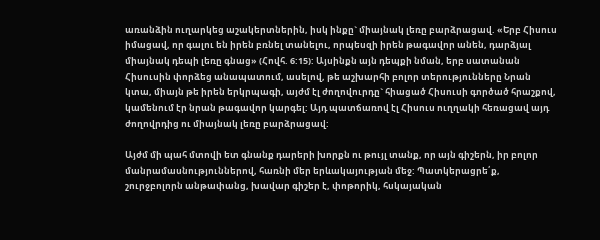առանձին ուղարկեց աշակերտներին, իսկ ինքը` միայնակ լեռը բարձրացավ. «Երբ Հիսուս իմացավ, որ գալու են իրեն բռնել տանելու, որպեսզի իրեն թագավոր անեն, դարձյալ միայնակ դեպի լեռը գնաց» (Հովհ. 6:15): Այսինքն այն դեպքի նման, երբ սատանան Հիսուսին փորձեց անապատում, ասելով, թե աշխարհի բոլոր տերությունները Նրան կտա, միայն թե իրեն երկրպագի, այժմ էլ ժողովուրդը` հիացած Հիսուսի գործած հրաշքով, կամենում էր նրան թագավոր կարգել: Այդ պատճառով էլ Հիսուս ուղղակի հեռացավ այդ ժողովրդից ու միայնակ լեռը բարձրացավ:

Այժմ մի պահ մտովի ետ գնանք դարերի խորքն ու թույլ տանք, որ այն գիշերն, իր բոլոր մանրամասնություններով, հառնի մեր երևակայության մեջ: Պատկերացրե՛ք, շուրջբոլորն անթափանց, խավար գիշեր է, փոթորիկ, հսկայական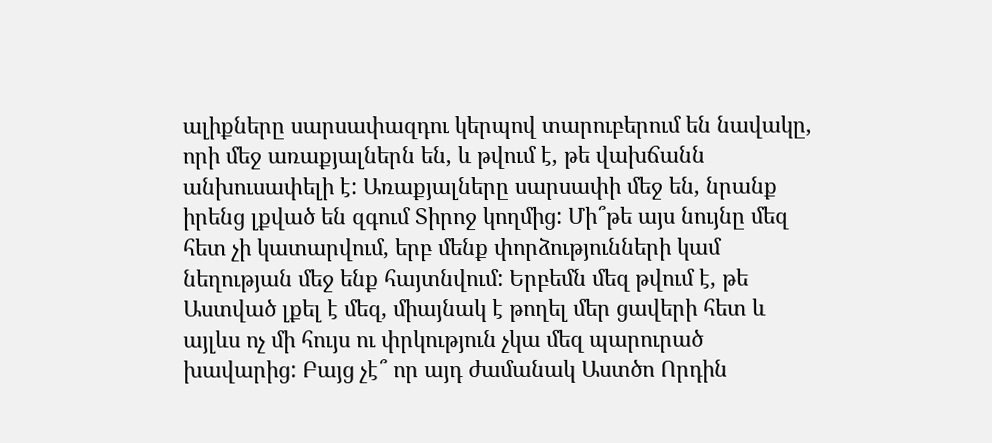ալիքները սարսափազդու կերպով տարուբերում են նավակը, որի մեջ առաքյալներն են, և թվում է, թե վախճանն անխուսափելի է: Առաքյալները սարսափի մեջ են, նրանք իրենց լքված են զգում Տիրոջ կողմից: Մի՞թե այս նույնը մեզ հետ չի կատարվում, երբ մենք փորձությունների կամ նեղության մեջ ենք հայտնվում: Երբեմն մեզ թվում է, թե Աստված լքել է մեզ, միայնակ է թողել մեր ցավերի հետ և այլևս ոչ մի հույս ու փրկություն չկա մեզ պարուրած խավարից: Բայց չէ՞ որ այդ ժամանակ Աստծո Որդին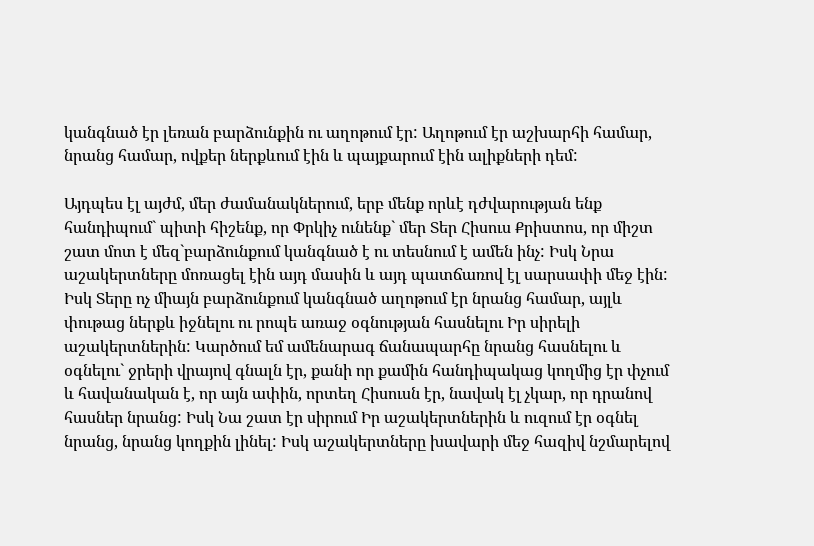կանգնած էր լեռան բարձունքին ու աղոթում էր: Աղոթում էր աշխարհի համար, նրանց համար, ովքեր ներքևում էին և պայքարում էին ալիքների դեմ:

Այդպես էլ այժմ, մեր ժամանակներում, երբ մենք որևէ դժվարության ենք հանդիպում` պիտի հիշենք, որ Փրկիչ ունենք` մեր Տեր Հիսուս Քրիստոս, որ միշտ շատ մոտ է մեզ`բարձունքում կանգնած է ու տեսնում է ամեն ինչ: Իսկ Նրա աշակերտները մոռացել էին այդ մասին և այդ պատճառով էլ սարսափի մեջ էին: Իսկ Տերը ոչ միայն բարձունքում կանգնած աղոթում էր նրանց համար, այլև փութաց ներքև իջնելու ու րոպե առաջ օգնության հասնելու Իր սիրելի աշակերտներին: Կարծում եմ ամենարագ ճանապարհը նրանց հասնելու և օգնելու` ջրերի վրայով գնալն էր, քանի որ քամին հանդիպակաց կողմից էր փչում և հավանական է, որ այն ափին, որտեղ Հիսուսն էր, նավակ էլ չկար, որ դրանով հասներ նրանց: Իսկ Նա շատ էր սիրում Իր աշակերտներին և ուզում էր օգնել նրանց, նրանց կողքին լինել: Իսկ աշակերտները խավարի մեջ հազիվ նշմարելով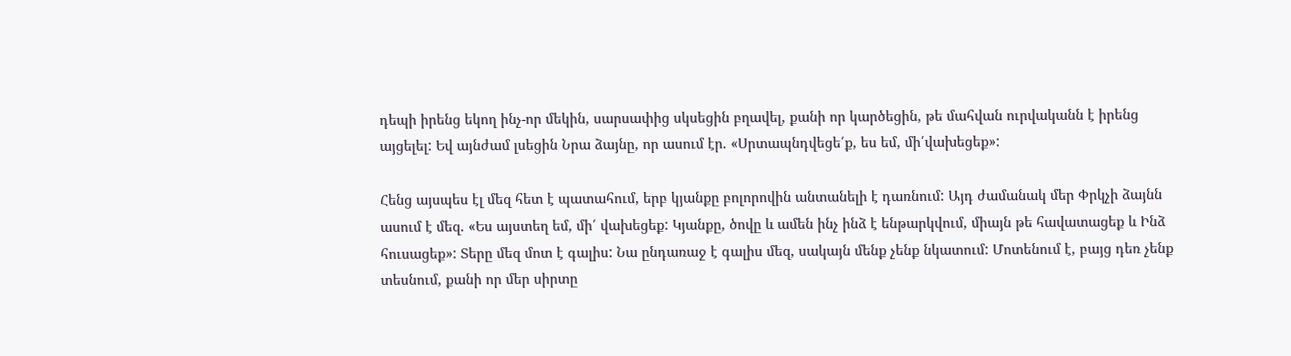դեպի իրենց եկող ինչ-որ մեկին, սարսափից սկսեցին բղավել, քանի որ կարծեցին, թե մահվան ուրվականն է իրենց այցելել: Եվ այնժամ լսեցին Նրա ձայնը, որ ասում էր. «Սրտապնդվեցե՛ք, ես եմ, մի՛վախեցեք»:

Հենց այսպես էլ մեզ հետ է պատահում, երբ կյանքը բոլորովին անտանելի է դառնում: Այդ ժամանակ մեր Փրկչի ձայնն ասում է մեզ. «Ես այստեղ եմ, մի՛ վախեցեք: Կյանքը, ծովը և ամեն ինչ ինձ է ենթարկվում, միայն թե հավատացեք և Ինձ հուսացեք»: Տերը մեզ մոտ է գալիս: Նա ընդառաջ է գալիս մեզ, սակայն մենք չենք նկատում: Մոտենում է, բայց դեռ չենք տեսնում, քանի որ մեր սիրտը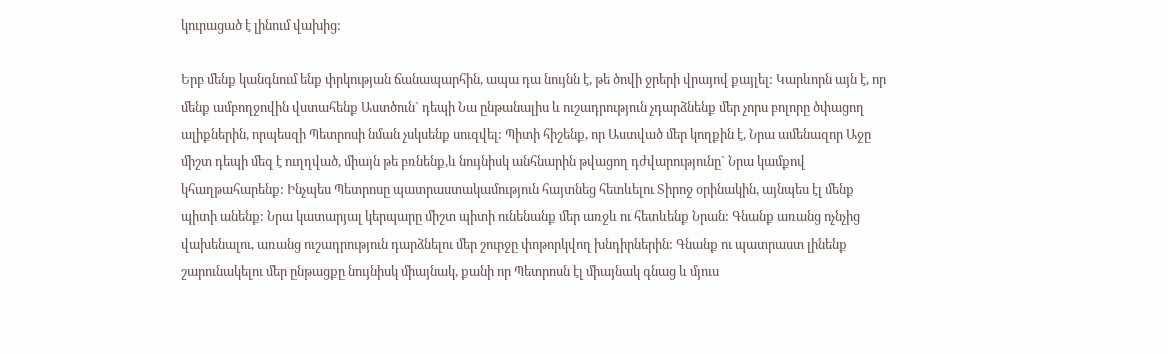կուրացած է լինում վախից:

Երբ մենք կանգնում ենք փրկության ճանապարհին, ապա դա նույնն է, թե ծովի ջրերի վրայով քայլել: Կարևորն այն է, որ մենք ամբողջովին վստահենք Աստծուն` դեպի Նա ընթանալիս և ուշադրություն չդարձնենք մեր չորս բոլորը ծփացող ալիքներին, որպեսզի Պետրոսի նման չսկսենք սուզվել: Պիտի հիշենք, որ Աստված մեր կողքին է, Նրա ամենազոր Աջը միշտ դեպի մեզ է ուղղված, միայն թե բռնենք,և նույնիսկ անհնարին թվացող դժվարությունը` Նրա կամքով կհաղթահարենք: Ինչպես Պետրոսը պատրաստակամություն հայտնեց հետևելու Տիրոջ օրինակին, այնպես էլ մենք պիտի անենք: Նրա կատարյալ կերպարը միշտ պիտի ունենանք մեր առջև ու հետևենք Նրան: Գնանք առանց ոչնչից վախենալու, առանց ուշադրություն դարձնելու մեր շուրջը փոթորկվող խնդիրներին: Գնանք ու պատրաստ լինենք շարունակելու մեր ընթացքը նույնիսկ միայնակ, քանի որ Պետրոսն էլ միայնակ գնաց և մյուս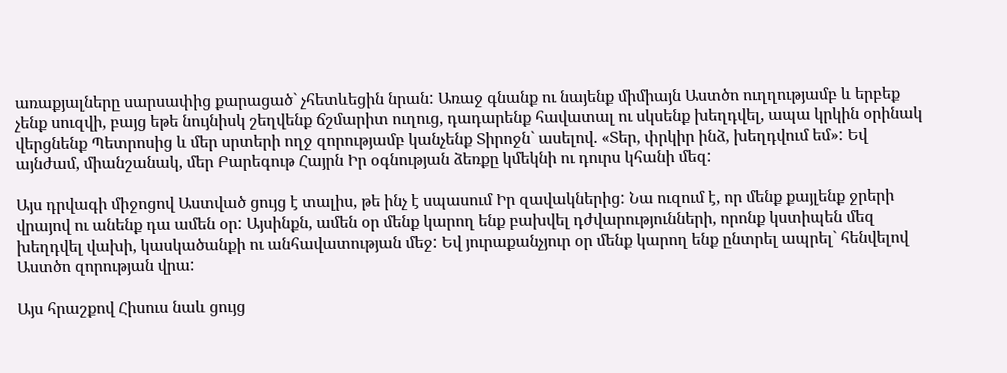առաքյալները սարսափից քարացած` չհետևեցին նրան: Առաջ գնանք ու նայենք միմիայն Աստծո ուղղությամբ և երբեք չենք սուզվի, բայց եթե նույնիսկ շեղվենք ճշմարիտ ուղուց, դադարենք հավատալ ու սկսենք խեղդվել, ապա կրկին օրինակ վերցնենք Պետրոսից և մեր սրտերի ողջ զորությամբ կանչենք Տիրոջն` ասելով. «Տեր, փրկիր ինձ, խեղդվում եմ»: Եվ այնժամ, միանշանակ, մեր Բարեգութ Հայրն Իր օգնության ձեռքը կմեկնի ու դուրս կհանի մեզ:

Այս դրվագի միջոցով Աստված ցույց է տալիս, թե ինչ է սպասում Իր զավակներից: Նա ուզում է, որ մենք քայլենք ջրերի վրայով ու անենք դա ամեն օր: Այսինքն, ամեն օր մենք կարող ենք բախվել դժվարությունների, որոնք կստիպեն մեզ խեղդվել վախի, կասկածանքի ու անհավատության մեջ: Եվ յուրաքանչյուր օր մենք կարող ենք ընտրել ապրել` հենվելով Աստծո զորության վրա:

Այս հրաշքով Հիսուս նաև ցույց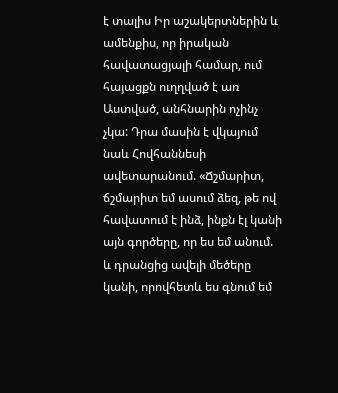է տալիս Իր աշակերտներին և ամենքիս, որ իրական հավատացյալի համար, ում հայացքն ուղղված է առ Աստված, անհնարին ոչինչ չկա: Դրա մասին է վկայում նաև Հովհաննեսի ավետարանում. «Ճշմարիտ, ճշմարիտ եմ ասում ձեզ, թե ով հավատում է ինձ, ինքն էլ կանի այն գործերը, որ ես եմ անում. և դրանցից ավելի մեծերը կանի, որովհետև ես գնում եմ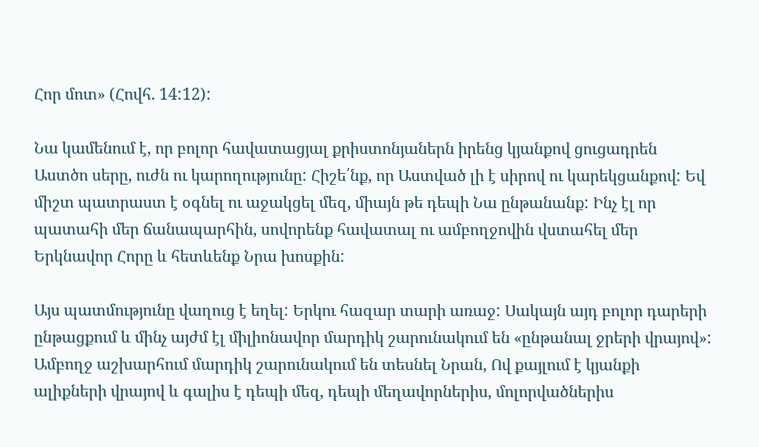Հոր մոտ» (Հովհ. 14:12):

Նա կամենում է, որ բոլոր հավատացյալ քրիստոնյաներն իրենց կյանքով ցուցադրեն Աստծո սերը, ուժն ու կարողությունը: Հիշե՛նք, որ Աստված լի է սիրով ու կարեկցանքով: Եվ միշտ պատրաստ է օգնել ու աջակցել մեզ, միայն թե դեպի Նա ընթանանք: Ինչ էլ որ պատահի մեր ճանապարհին, սովորենք հավատալ ու ամբողջովին վստահել մեր Երկնավոր Հորը և հետևենք Նրա խոսքին:

Այս պատմությունը վաղուց է եղել: Երկու հազար տարի առաջ: Սակայն այդ բոլոր դարերի ընթացքում և մինչ այժմ էլ միլիոնավոր մարդիկ շարունակում են «ընթանալ ջրերի վրայով»: Ամբողջ աշխարհում մարդիկ շարունակում են տեսնել Նրան, Ով քայլում է կյանքի ալիքների վրայով և գալիս է դեպի մեզ, դեպի մեղավորներիս, մոլորվածներիս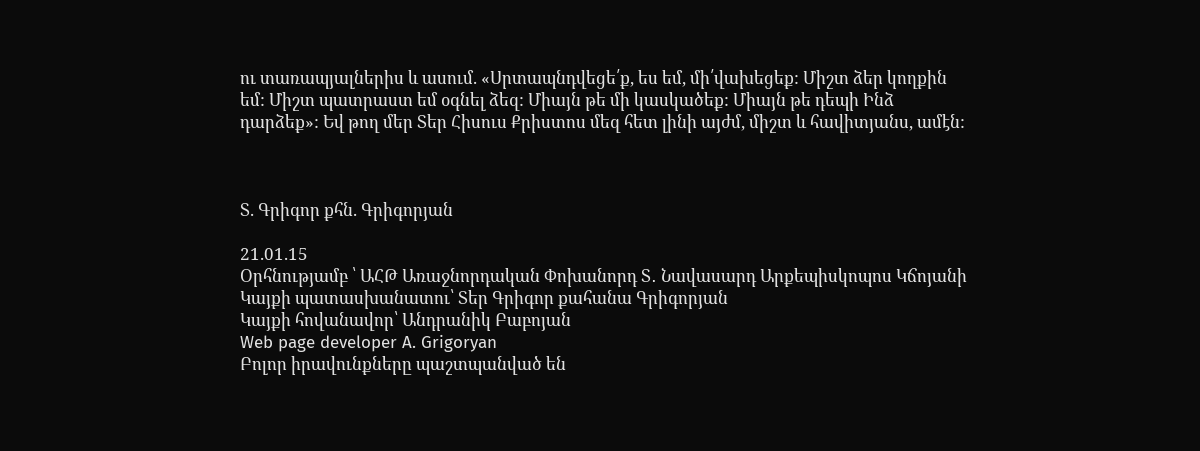ու տառապյալներիս և ասում. «Սրտապնդվեցե՛ք, ես եմ, մի՛վախեցեք: Միշտ ձեր կողքին եմ: Միշտ պատրաստ եմ օգնել ձեզ: Միայն թե մի կասկածեք: Միայն թե դեպի Ինձ դարձեք»: Եվ թող մեր Տեր Հիսուս Քրիստոս մեզ հետ լինի այժմ, միշտ և հավիտյանս, ամէն:



Տ. Գրիգոր քհն. Գրիգորյան

21.01.15
Օրհնությամբ ՝ ԱՀԹ Առաջնորդական Փոխանորդ Տ․ Նավասարդ Արքեպիսկոպոս Կճոյանի
Կայքի պատասխանատու՝ Տեր Գրիգոր քահանա Գրիգորյան
Կայքի հովանավոր՝ Անդրանիկ Բաբոյան
Web page developer A. Grigoryan
Բոլոր իրավունքները պաշտպանված են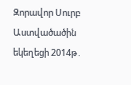Զորավոր Սուրբ Աստվածածին եկեղեցի 2014թ․